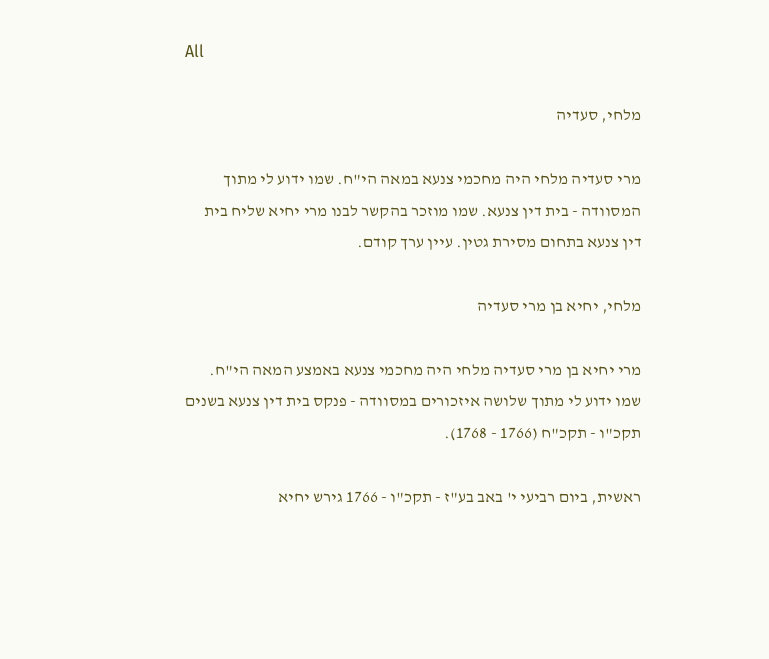All

מלחי, סעדיה

מרי סעדיה מלחי היה מחכמי צנעא במאה הי"ח. שמו ידוע לי מתוך המסוודה - בית דין צנעא. שמו מוזכר בהקשר לבנו מרי יחיא שליח בית דין צנעא בתחום מסירת גטין. עיין ערך קודם.

מלחי, יחיא בן מרי סעדיה

מרי יחיא בן מרי סעדיה מלחי היה מחכמי צנעא באמצע המאה הי"ח. שמו ידוע לי מתוך שלושה איזכורים במסוודה - פנקס בית דין צנעא בשנים תקכ"ו - תקכ"ח (1766 - 1768).

ראשית, ביום רביעי י' באב בע"ז - תקכ"ו - 1766 גירש יחיא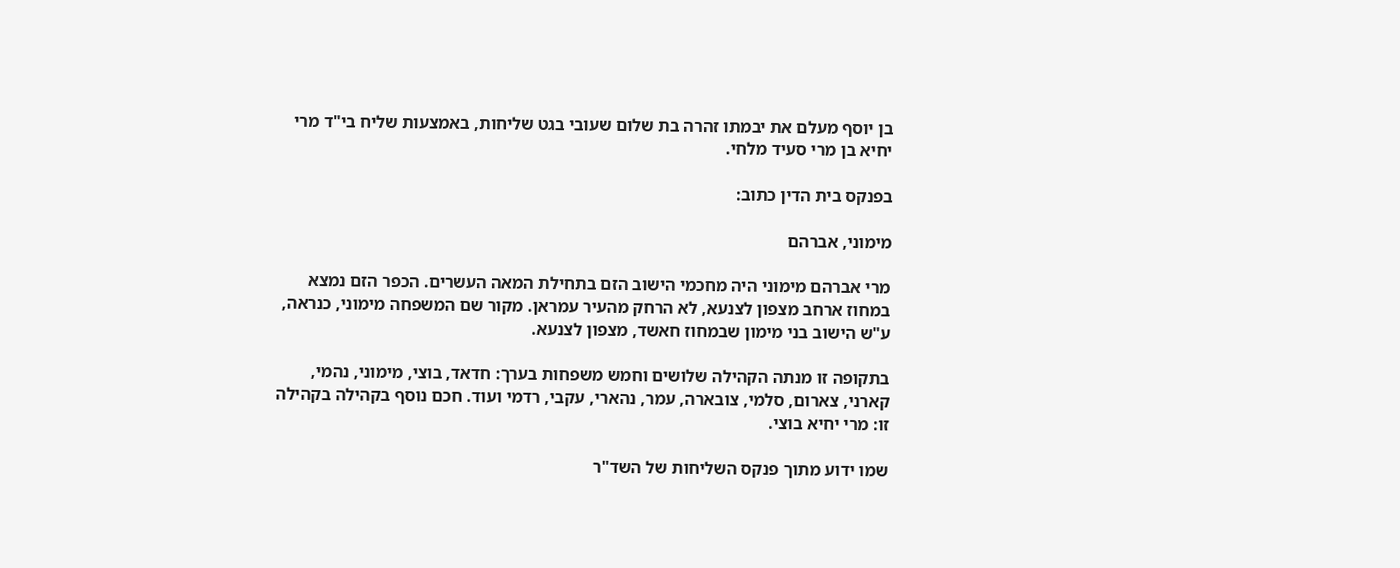בן יוסף מעלם את יבמתו זהרה בת שלום שעובי בגט שליחות, באמצעות שליח בי"ד מרי יחיא בן מרי סעיד מלחי.

בפנקס בית הדין כתוב:

מימוני, אברהם

מרי אברהם מימוני היה מחכמי הישוב הזם בתחילת המאה העשרים. הכפר הזם נמצא במחוז ארחב מצפון לצנעא, לא הרחק מהעיר עמראן. מקור שם המשפחה מימוני, כנראה, ע"ש הישוב בני מימון שבמחוז חאשד, מצפון לצנעא.

בתקופה זו מנתה הקהילה שלושים וחמש משפחות בערך: חדאד, בוצי, מימוני, נהמי, קארני, צארום, סלמי, צובארה, עמר, נהארי, עקבי, רדמי ועוד. חכם נוסף בקהילה בקהילה זו: מרי יחיא בוצי.

שמו ידוע מתוך פנקס השליחות של השד"ר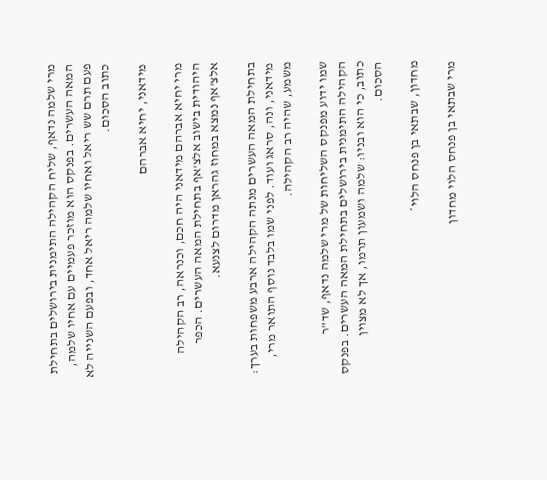מרי שלמה נדאף, שליח הקהילה התימנית בירושלים בתחילת המאה העשרים. בפנקס הוא מוזכר פעמיים עם אחיו שלמה, פעם תרם שש ריאל ואחיו שלמה ריאל אחד, ובפעם השנייה לא כתוב הסכום.

מידאני, יחיא אברהם

מרי יחיא אברהם מידאני היה חכם, וכנראה, רב הקהילה היהודית בישוב אלצ'אף בתחילת המאה העשרים. הכפר אלצ'אף נמצא במחוז גהראן מדרום לצנעא.

בתחילת המאה העשרים מנתה הקהילה ארבע משפחות בערך: מידאני, ונה, סראג ועוד. לפני שמו בלבד נוסף התואר מרי, משמע, שהיה רב הקהילה.

שמו ידוע מפנקס השליחות של מרי שלמה נדאף, שד"ר הקהילה התימנית בירושלים בתחילת המאה העשרים. בפנקס כתוב, כי הוא ובניו: שלמה ושמעון תרמו, אך לא מצוין הסכום.

מחדון, שבתאי בן פנחס הלוי*

מרי שבתאי בן פנחס הלוי מחדון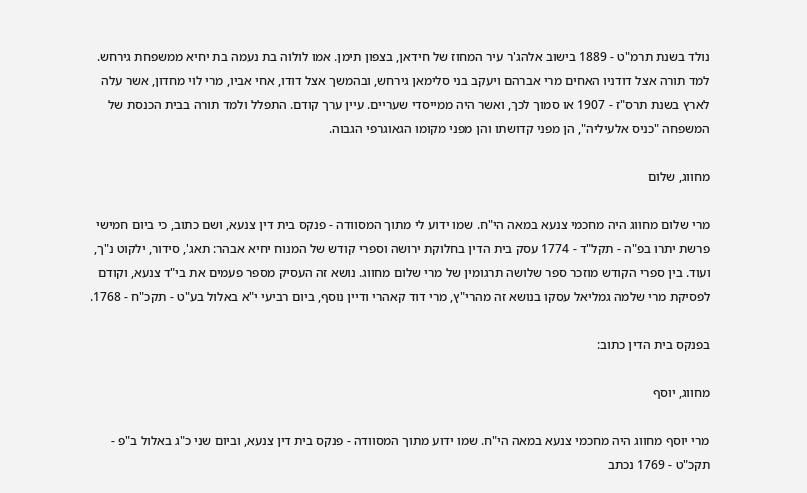נולד בשנת תרמ"ט - 1889 בישוב אלהג'ר עיר המחוז של חידאן, בצפון תימן. אמו לולוה בת נעמה בת יחיא ממשפחת גירחש. למד תורה אצל דודניו האחים מרי אברהם ויעקב בני סלימאן גירחש, ובהמשך אצל דודו, אחי אביו, מרי לוי מחדון, אשר עלה לארץ בשנת תרס"ז - 1907 או סמוך לכך, ואשר היה ממייסדי שעריים. עיין ערך קודם. התפלל ולמד תורה בבית הכנסת של המשפחה "כניס אלעיליה", הן מפני קדושתו והן מפני מקומו הגאוגרפי הגבוה.

מחווג, שלום

מרי שלום מחווג היה מחכמי צנעא במאה הי"ח. שמו ידוע לי מתוך המסוודה - פנקס בית דין צנעא, ושם כתוב, כי ביום חמישי פרשת יתרו בפ"ה - תקל"ד - 1774 עסק בית הדין בחלוקת ירושה וספרי קודש של המנוח יחיא אבהר: תאג', סידור, ילקוט נ"ך, ועוד. בין ספרי הקודש מוזכר ספר שלושה תרגומין של מרי שלום מחווג. נושא זה העסיק מספר פעמים את בי"ד צנעא, וקודם לפסיקת מרי שלמה גמליאל עסקו בנושא זה מהרי"ץ, מרי דוד קאהרי ודיין נוסף, ביום רביעי י"א באלול בע"ט - תקכ"ח - 1768.

בפנקס בית הדין כתוב:

מחווג, יוסף

מרי יוסף מחווג היה מחכמי צנעא במאה הי"ח. שמו ידוע מתוך המסוודה - פנקס בית דין צנעא, וביום שני כ"ג באלול ב"פ - תקכ"ט - 1769 נכתב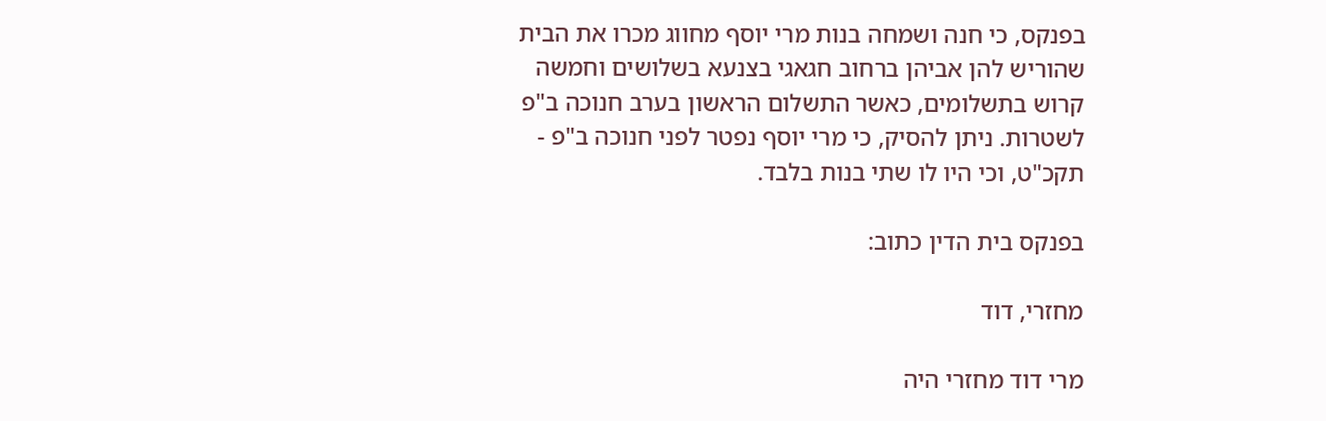בפנקס, כי חנה ושמחה בנות מרי יוסף מחווג מכרו את הבית שהוריש להן אביהן ברחוב חגאגי בצנעא בשלושים וחמשה קרוש בתשלומים, כאשר התשלום הראשון בערב חנוכה ב"פ לשטרות. ניתן להסיק, כי מרי יוסף נפטר לפני חנוכה ב"פ - תקכ"ט, וכי היו לו שתי בנות בלבד.

בפנקס בית הדין כתוב:

מחזרי, דוד

מרי דוד מחזרי היה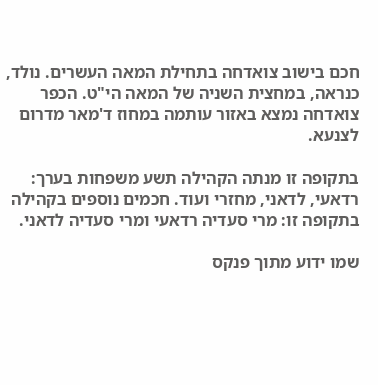חכם בישוב צואדחה בתחילת המאה העשרים. נולד, כנראה, במחצית השניה של המאה הי"ט. הכפר צואדחה נמצא באזור עותמה במחוז ד'מאר מדרום לצנעא.

בתקופה זו מנתה הקהילה תשע משפחות בערך: רדאעי, לדאני, מחזרי ועוד. חכמים נוספים בקהילה בתקופה זו: מרי סעדיה רדאעי ומרי סעדיה לדאני.

שמו ידוע מתוך פנקס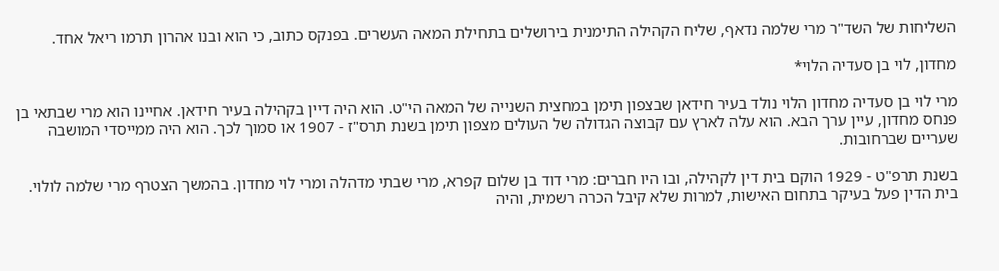השליחות של השד"ר מרי שלמה נדאף, שליח הקהילה התימנית בירושלים בתחילת המאה העשרים. בפנקס כתוב, כי הוא ובנו אהרון תרמו ריאל אחד.

מחדון, לוי בן סעדיה הלוי*

מרי לוי בן סעדיה מחדון הלוי נולד בעיר חידאן שבצפון תימן במחצית השנייה של המאה הי"ט. הוא היה דיין בקהילה בעיר חידאן. אחיינו הוא מרי שבתאי בן פנחס מחדון, עיין ערך הבא. הוא עלה לארץ עם קבוצה הגדולה של העולים מצפון תימן בשנת תרס"ז - 1907 או סמוך לכך. הוא היה ממייסדי המושבה שעריים שברחובות.

בשנת תרפ"ט - 1929 הוקם בית דין לקהילה, ובו היו חברים: מרי דוד בן שלום קפרא, מרי שבתי מדהלה ומרי לוי מחדון. בהמשך הצטרף מרי שלמה לולוי. בית הדין פעל בעיקר בתחום האישות, למרות שלא קיבל הכרה רשמית, והיה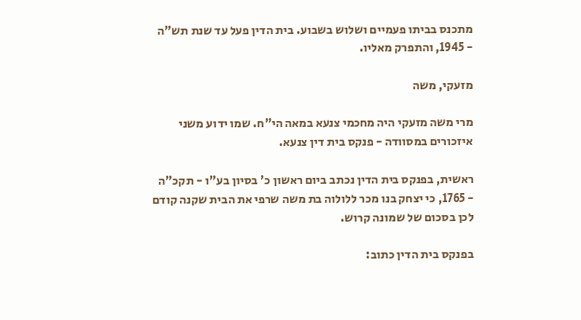מתכנס בביתו פעמיים ושלוש בשבוע. בית הדין פעל עד שנת תש"ה - 1945, והתפרק מאליו.

מזעקי, משה

מרי משה מזעקי היה מחכמי צנעא במאה הי"ח. שמו ידוע משני איזכורים במסוודה - פנקס בית דין צנעא.

ראשית, בפנקס בית הדין נכתב ביום ראשון כ' בסיון בע"ו - תקכ"ה - 1765, כי יצחק בנו מכר ללולוה בת משה שרפי את הבית שקנה קודם לכן בסכום של שמונה קרוש.

בפנקס בית הדין כתוב: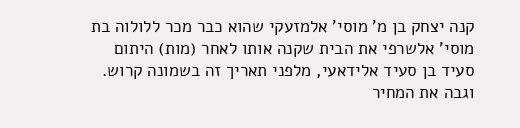קנה יצחק בן מ' מוסי' אלמזעקי שהוא כבר מכר ללולוה בת מוסי' אלשרפי את הבית שקנה אותו לאחר (מות) היתום סעיד בן סעיד אלידאעי, מלפני תאריך זה בשמונה קרוש. וגבה את המחיר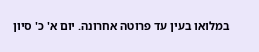במלואו בעין עד פרוטה אחרונה. יום א' כ' סיון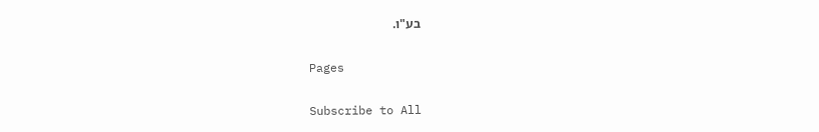בע"ו.

Pages

Subscribe to All